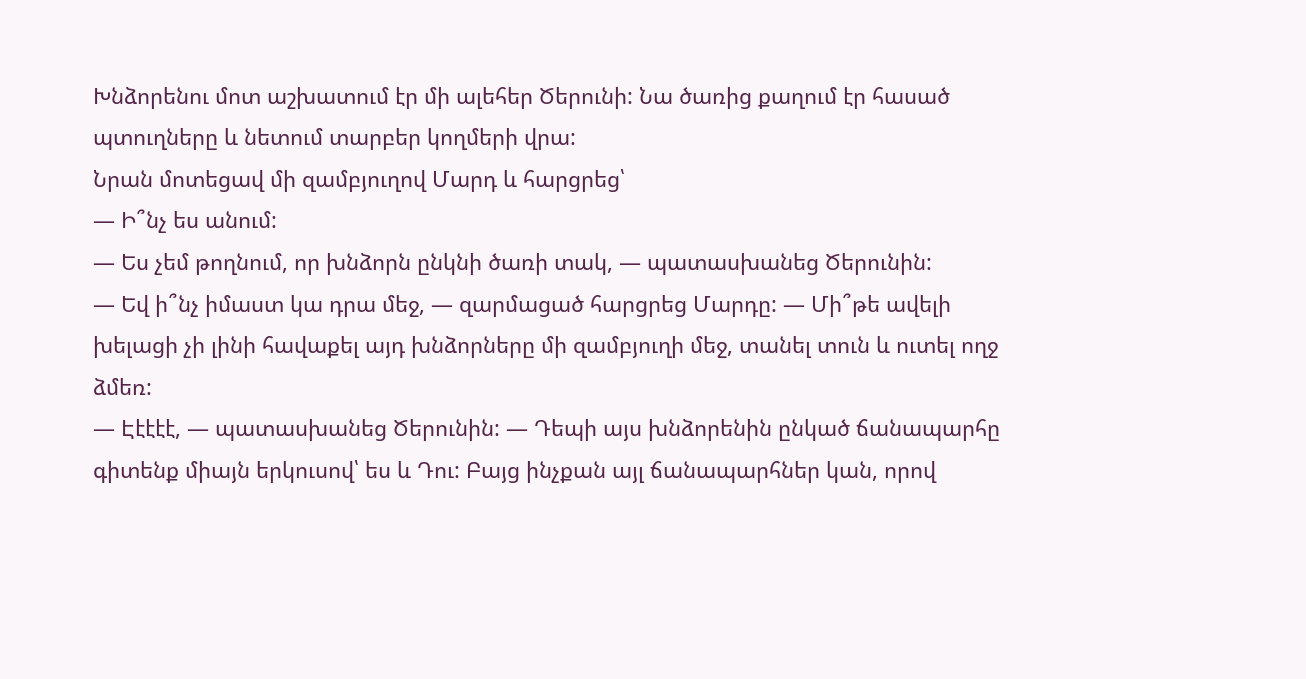Խնձորենու մոտ աշխատում էր մի ալեհեր Ծերունի: Նա ծառից քաղում էր հասած պտուղները և նետում տարբեր կողմերի վրա:
Նրան մոտեցավ մի զամբյուղով Մարդ և հարցրեց՝
— Ի՞նչ ես անում:
— Ես չեմ թողնում, որ խնձորն ընկնի ծառի տակ, — պատասխանեց Ծերունին:
— Եվ ի՞նչ իմաստ կա դրա մեջ, — զարմացած հարցրեց Մարդը: — Մի՞թե ավելի խելացի չի լինի հավաքել այդ խնձորները մի զամբյուղի մեջ, տանել տուն և ուտել ողջ ձմեռ:
— Էէէէէ, — պատասխանեց Ծերունին: — Դեպի այս խնձորենին ընկած ճանապարհը գիտենք միայն երկուսով՝ ես և Դու: Բայց ինչքան այլ ճանապարհներ կան, որով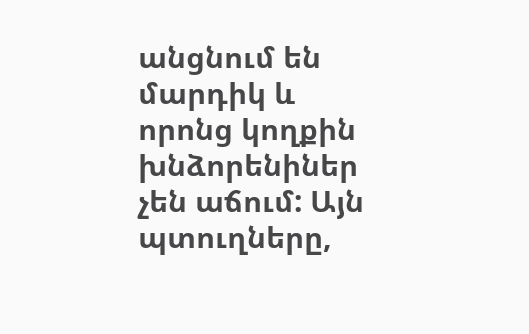անցնում են մարդիկ և որոնց կողքին խնձորենիներ չեն աճում: Այն պտուղները,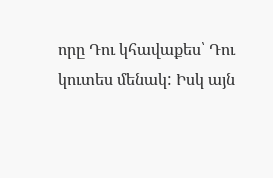որը Դու կհավաքես՝ Դու կուտես մենակ: Իսկ այն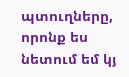պտուղները, որոնք ես նետում եմ կյ